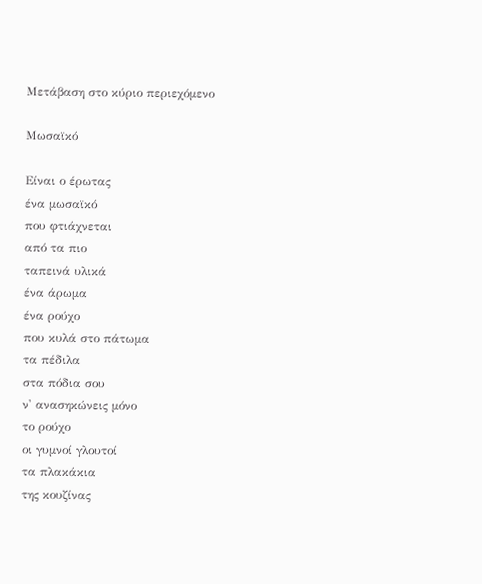Μετάβαση στο κύριο περιεχόμενο

Μωσαϊκό

Είναι ο έρωτας
ένα μωσαϊκό
που φτιάχνεται
από τα πιο
ταπεινά υλικά
ένα άρωμα
ένα ρούχο
που κυλά στο πάτωμα
τα πέδιλα
στα πόδια σου
ν' ανασηκώνεις μόνο
το ρούχο
οι γυμνοί γλουτοί
τα πλακάκια
της κουζίνας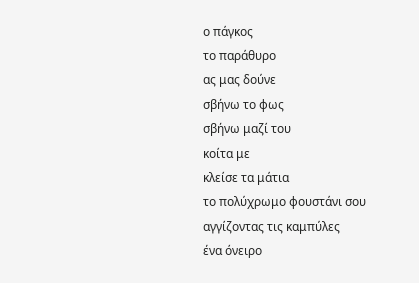ο πάγκος
το παράθυρο
ας μας δούνε
σβήνω το φως
σβήνω μαζί του
κοίτα με
κλείσε τα μάτια
το πολύχρωμο φουστάνι σου
αγγίζοντας τις καμπύλες
ένα όνειρο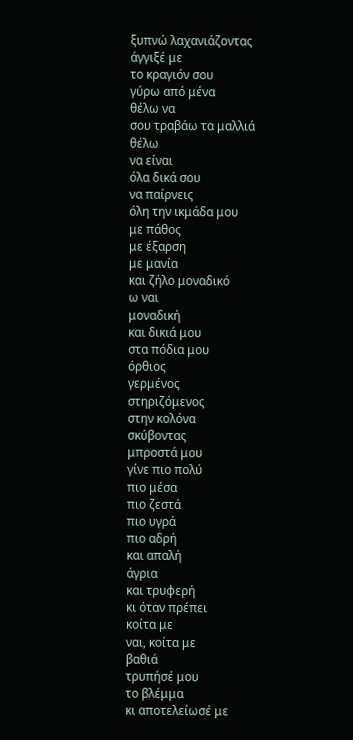ξυπνώ λαχανιάζοντας
άγγιξέ με
το κραγιόν σου
γύρω από μένα
θέλω να
σου τραβάω τα μαλλιά
θέλω
να είναι
όλα δικά σου
να παίρνεις
όλη την ικμάδα μου
με πάθος
με έξαρση
με μανία
και ζήλο μοναδικό
ω ναι
μοναδική
και δικιά μου
στα πόδια μου
όρθιος
γερμένος
στηριζόμενος
στην κολόνα
σκύβοντας
μπροστά μου
γίνε πιο πολύ
πιο μέσα
πιο ζεστά
πιο υγρά
πιο αδρή
και απαλή
άγρια
και τρυφερή
κι όταν πρέπει
κοίτα με
ναι, κοίτα με
βαθιά
τρυπήσέ μου
το βλέμμα
κι αποτελείωσέ με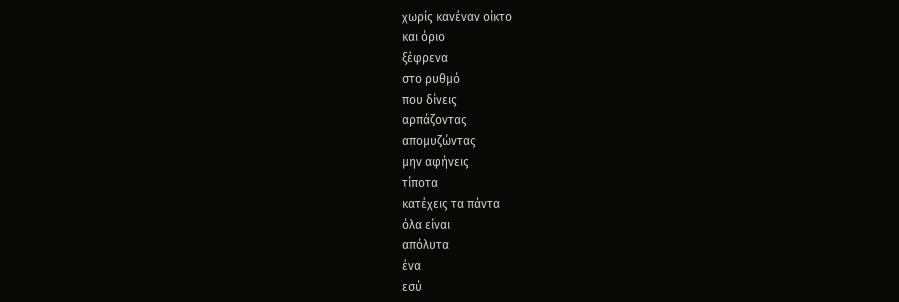χωρίς κανέναν οίκτο
και όριο
ξέφρενα
στο ρυθμό
που δίνεις
αρπάζοντας
απομυζώντας
μην αφήνεις
τίποτα
κατέχεις τα πάντα
όλα είναι
απόλυτα
ένα
εσύ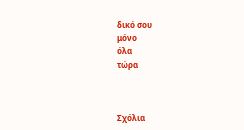δικό σου
μόνο
όλα
τώρα



Σχόλια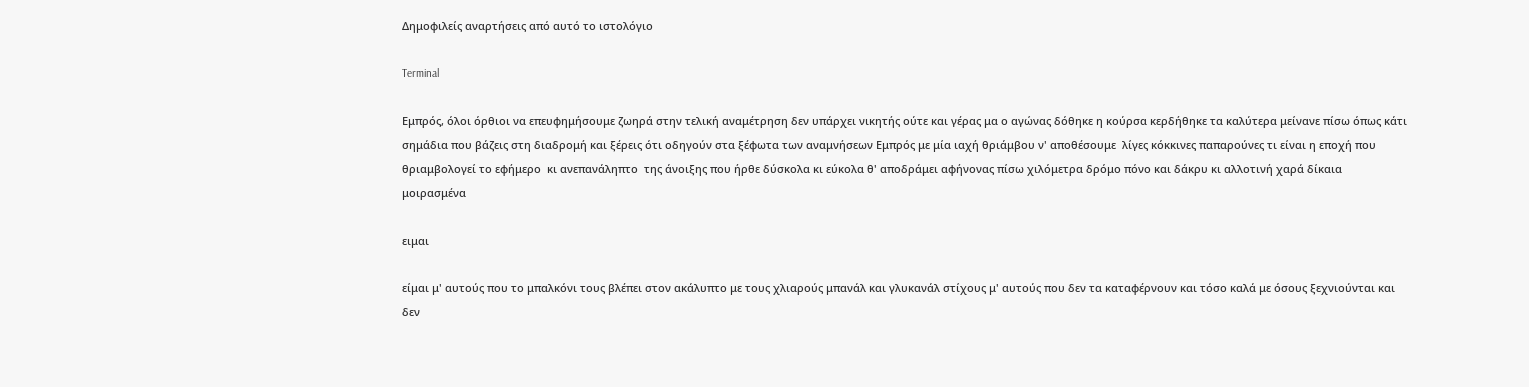Δημοφιλείς αναρτήσεις από αυτό το ιστολόγιο

Terminal

Εμπρός, όλοι όρθιοι να επευφημήσουμε ζωηρά στην τελική αναμέτρηση δεν υπάρχει νικητής ούτε και γέρας μα ο αγώνας δόθηκε η κούρσα κερδήθηκε τα καλύτερα μείνανε πίσω όπως κάτι σημάδια που βάζεις στη διαδρομή και ξέρεις ότι οδηγούν στα ξέφωτα των αναμνήσεων Εμπρός με μία ιαχή θριάμβου ν' αποθέσουμε  λίγες κόκκινες παπαρούνες τι είναι η εποχή που θριαμβολογεί το εφήμερο  κι ανεπανάληπτο  της άνοιξης που ήρθε δύσκολα κι εύκολα θ' αποδράμει αφήνονας πίσω χιλόμετρα δρόμο πόνο και δάκρυ κι αλλοτινή χαρά δίκαια μοιρασμένα

ειμαι

είμαι μ' αυτούς που το μπαλκόνι τους βλέπει στον ακάλυπτο με τους χλιαρούς μπανάλ και γλυκανάλ στίχους μ' αυτούς που δεν τα καταφέρνουν και τόσο καλά με όσους ξεχνιούνται και δεν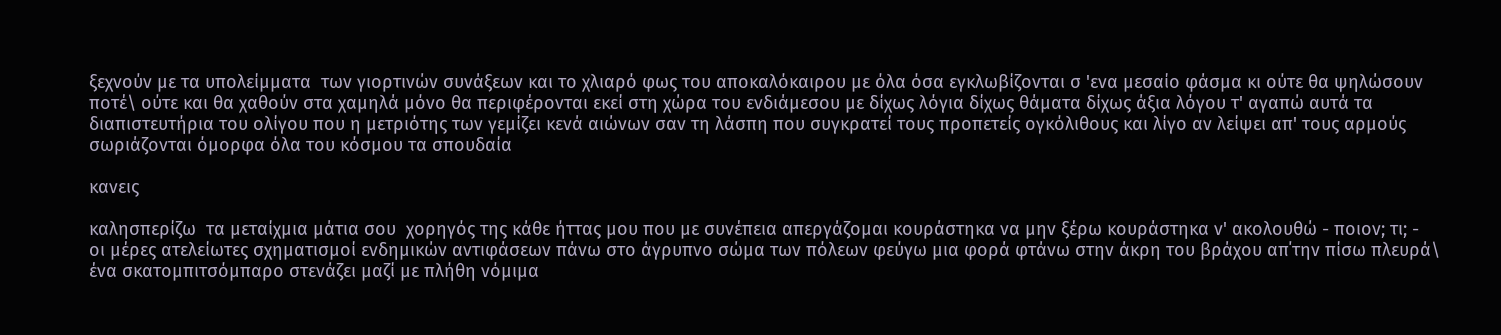ξεχνούν με τα υπολείμματα  των γιορτινών συνάξεων και το χλιαρό φως του αποκαλόκαιρου με όλα όσα εγκλωβίζονται σ 'ενα μεσαίο φάσμα κι ούτε θα ψηλώσουν ποτέ\ ούτε και θα χαθούν στα χαμηλά μόνο θα περιφέρονται εκεί στη χώρα του ενδιάμεσου με δίχως λόγια δίχως θάματα δίχως άξια λόγου τ' αγαπώ αυτά τα διαπιστευτήρια του ολίγου που η μετριότης των γεμίζει κενά αιώνων σαν τη λάσπη που συγκρατεί τους προπετείς ογκόλιθους και λίγο αν λείψει απ' τους αρμούς σωριάζονται όμορφα όλα του κόσμου τα σπουδαία

κανεις

καλησπερίζω  τα μεταίχμια μάτια σου  χορηγός της κάθε ήττας μου που με συνέπεια απεργάζομαι κουράστηκα να μην ξέρω κουράστηκα ν' ακολουθώ - ποιον; τι; -  οι μέρες ατελείωτες σχηματισμοί ενδημικών αντιφάσεων πάνω στο άγρυπνο σώμα των πόλεων φεύγω μια φορά φτάνω στην άκρη του βράχου απ΄την πίσω πλευρά\ ένα σκατομπιτσόμπαρο στενάζει μαζί με πλήθη νόμιμα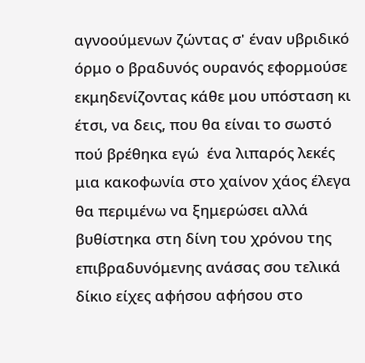αγνοούμενων ζώντας σ' έναν υβριδικό όρμο ο βραδυνός ουρανός εφορμούσε εκμηδενίζοντας κάθε μου υπόσταση κι έτσι, να δεις, που θα είναι το σωστό πού βρέθηκα εγώ  ένα λιπαρός λεκές μια κακοφωνία στο χαίνον χάος έλεγα θα περιμένω να ξημερώσει αλλά βυθίστηκα στη δίνη του χρόνου της επιβραδυνόμενης ανάσας σου τελικά δίκιο είχες αφήσου αφήσου στο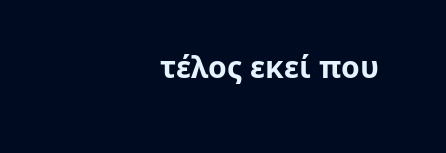τέλος εκεί που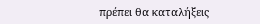πρέπει θα καταλήξεις